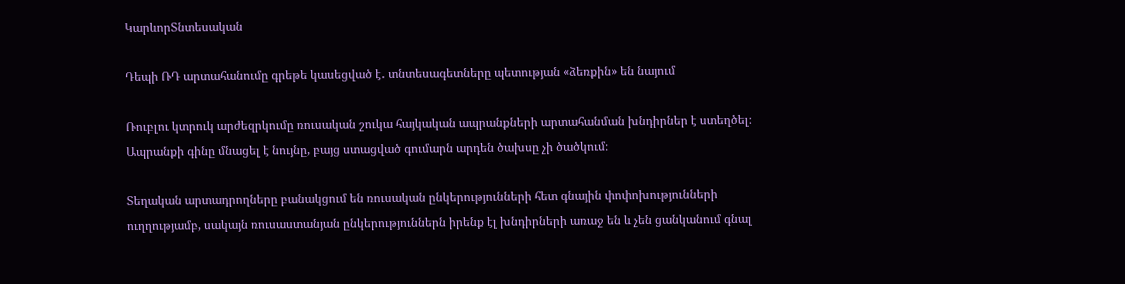ԿարևորՏնտեսական

Դեպի ՌԴ արտահանումը գրեթե կասեցված է․ տնտեսագետները պետության «ձեռքին» են նայում

Ռուբլու կտրուկ արժեզրկումը ռուսական շուկա հայկական ապրանքների արտահանման խնդիրներ է ստեղծել։ Ապրանքի գինը մնացել է նույնը, բայց ստացված գումարն արդեն ծախսը չի ծածկում։

Տեղական արտադրողները բանակցում են ռուսական ընկերությունների հետ գնային փոփոխությունների ուղղությամբ, սակայն ռուսաստանյան ընկերություններն իրենք էլ խնդիրների առաջ են և չեն ցանկանում գնալ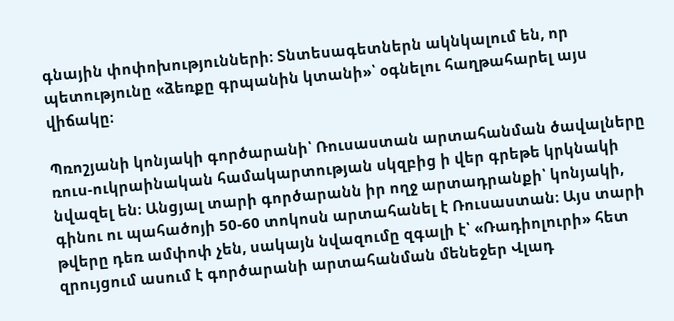գնային փոփոխությունների։ Տնտեսագետներն ակնկալում են, որ պետությունը «ձեռքը գրպանին կտանի»՝ օգնելու հաղթահարել այս վիճակը։

Պռոշյանի կոնյակի գործարանի՝ Ռուսաստան արտահանման ծավալները ռուս-ուկրաինական համակարտության սկզբից ի վեր գրեթե կրկնակի նվազել են։ Անցյալ տարի գործարանն իր ողջ արտադրանքի՝ կոնյակի, գինու ու պահածոյի 50-60 տոկոսն արտահանել է Ռուսաստան։ Այս տարի թվերը դեռ ամփոփ չեն, սակայն նվազումը զգալի է՝ «Ռադիոլուրի» հետ զրույցում ասում է գործարանի արտահանման մենեջեր Վլադ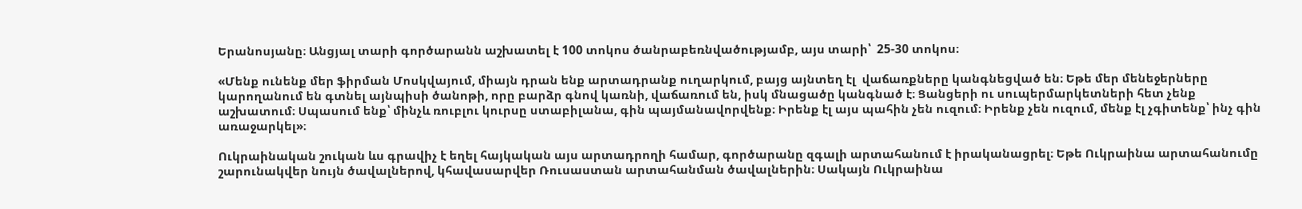Երանոսյանը։ Անցյալ տարի գործարանն աշխատել է 100 տոկոս ծանրաբեռնվածությամբ, այս տարի՝  25-30 տոկոս։

«Մենք ունենք մեր ֆիրման Մոսկվայում, միայն դրան ենք արտադրանք ուղարկում, բայց այնտեղ էլ  վաճառքները կանգնեցված են։ Եթե մեր մենեջերները կարողանում են գտնել այնպիսի ծանոթի, որը բարձր գնով կառնի, վաճառում են, իսկ մնացածը կանգնած է։ Ցանցերի ու սուպերմարկետների հետ չենք աշխատում։ Սպասում ենք՝ մինչև ռուբլու կուրսը ստաբիլանա, գին պայմանավորվենք։ Իրենք էլ այս պահին չեն ուզում։ Իրենք չեն ուզում, մենք էլ չգիտենք՝ ինչ գին առաջարկել»։

Ուկրաինական շուկան ևս գրավիչ է եղել հայկական այս արտադրողի համար, գործարանը զգալի արտահանում է իրականացրել։ Եթե Ուկրաինա արտահանումը շարունակվեր նույն ծավալներով, կհավասարվեր Ռուսաստան արտահանման ծավալներին։ Սակայն Ուկրաինա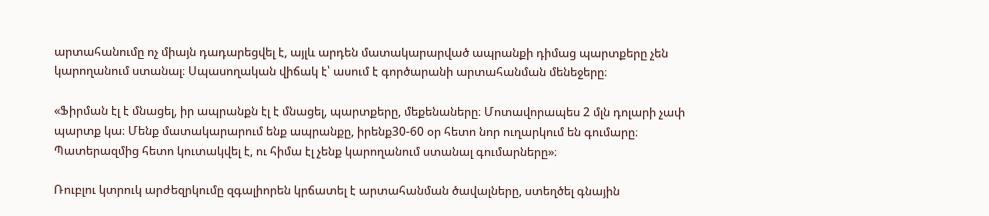արտահանումը ոչ միայն դադարեցվել է, այլև արդեն մատակարարված ապրանքի դիմաց պարտքերը չեն կարողանում ստանալ։ Սպասողական վիճակ է՝ ասում է գործարանի արտահանման մենեջերը։

«Ֆիրման էլ է մնացել, իր ապրանքն էլ է մնացել, պարտքերը, մեքենաները։ Մոտավորապես 2 մլն դոլարի չափ պարտք կա։ Մենք մատակարարում ենք ապրանքը, իրենք30-60 օր հետո նոր ուղարկում են գումարը։ Պատերազմից հետո կուտակվել է, ու հիմա էլ չենք կարողանում ստանալ գումարները»։

Ռուբլու կտրուկ արժեզրկումը զգալիորեն կրճատել է արտահանման ծավալները, ստեղծել գնային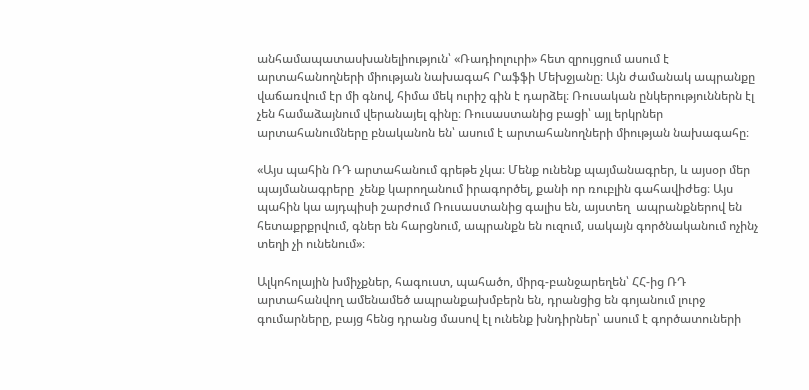անհամապատասխանելիություն՝ «Ռադիոլուրի» հետ զրույցում ասում է արտահանողների միության նախագահ Րաֆֆի Մեխջյանը։ Այն ժամանակ ապրանքը վաճառվում էր մի գնով, հիմա մեկ ուրիշ գին է դարձել։ Ռուսական ընկերություններն էլ չեն համաձայնում վերանայել գինը։ Ռուսաստանից բացի՝ այլ երկրներ արտահանումները բնականոն են՝ ասում է արտահանողների միության նախագահը։

«Այս պահին ՌԴ արտահանում գրեթե չկա։ Մենք ունենք պայմանագրեր, և այսօր մեր պայմանագրերը  չենք կարողանում իրագործել, քանի որ ռուբլին գահավիժեց։ Այս պահին կա այդպիսի շարժում Ռուսաստանից գալիս են, այստեղ  ապրանքներով են հետաքրքրվում, գներ են հարցնում, ապրանքն են ուզում, սակայն գործնականում ոչինչ տեղի չի ունենում»։

Ալկոհոլային խմիչքներ, հագուստ, պահածո, միրգ-բանջարեղեն՝ ՀՀ-ից ՌԴ արտահանվող ամենամեծ ապրանքախմբերն են, դրանցից են գոյանում լուրջ գումարները, բայց հենց դրանց մասով էլ ունենք խնդիրներ՝ ասում է գործատուների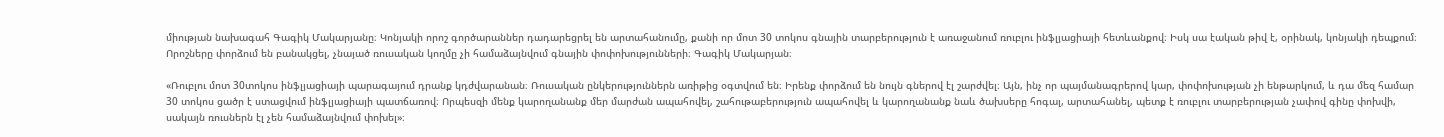միության նախագահ Գագիկ Մակարյանը։ Կոնյակի որոշ գործարաններ դադարեցրել են արտահանումը, քանի որ մոտ 30 տոկոս գնային տարբերություն է առաջանում ռուբլու ինֆլյացիայի հետևանքով։ Իսկ սա էական թիվ է, օրինակ, կոնյակի դեպքում։ Որոշները փորձում են բանակցել, չնայած ռուսական կողմը չի համաձայնվում գնային փոփոխությունների։ Գագիկ Մակարյան։

«Ռուբլու մոտ 30տոկոս ինֆլյացիայի պարագայում դրանք կդժվարանան։ Ռուսական ընկերություններն առիթից օգտվում են։ Իրենք փորձում են նույն գներով էլ շարժվել։ Այն, ինչ որ պայմանագրերով կար, փոփոխության չի ենթարկում, և դա մեզ համար 30 տոկոս ցածր է ստացվում ինֆլյացիայի պատճառով։ Որպեսզի մենք կարողանանք մեր մարժան ապահովել, շահութաբերություն ապահովել և կարողանանք նաև ծախսերը հոգալ, արտահանել, պետք է ռուբլու տարբերության չափով գինը փոխվի, սակայն ռուսներն էլ չեն համաձայնվում փոխել»։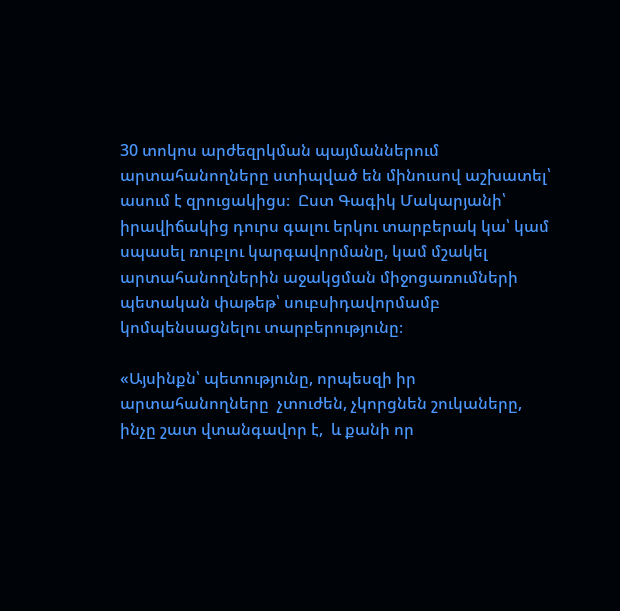30 տոկոս արժեզրկման պայմաններում արտահանողները ստիպված են մինուսով աշխատել՝  ասում է զրուցակիցս։  Ըստ Գագիկ Մակարյանի՝ իրավիճակից դուրս գալու երկու տարբերակ կա՝ կամ  սպասել ռուբլու կարգավորմանը, կամ մշակել արտահանողներին աջակցման միջոցառումների պետական փաթեթ՝ սուբսիդավորմամբ կոմպենսացնելու տարբերությունը։

«Այսինքն՝ պետությունը, որպեսզի իր արտահանողները  չտուժեն, չկորցնեն շուկաները, ինչը շատ վտանգավոր է,  և քանի որ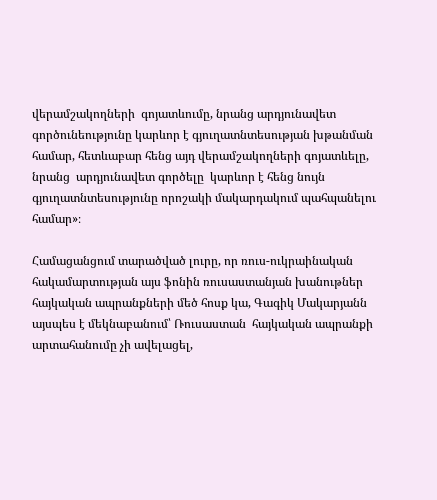վերամշակողների  գոյատևումը, նրանց արդյունավետ  գործունեությունը կարևոր է գյուղատնտեսության խթանման համար, հետևաբար հենց այդ վերամշակողների գոյատևելը, նրանց  արդյունավետ գործելը  կարևոր է հենց նույն գյուղատնտեսությունը որոշակի մակարդակում պահպանելու համար»։

Համացանցում տարածված լուրը, որ ռուս-ուկրաինական հակամարտության այս ֆոնին ռուսաստանյան խանութներ հայկական ապրանքների մեծ հոսք կա, Գագիկ Մակարյանն այսպես է մեկնաբանում՝ Ռուսաստան  հայկական ապրանքի արտահանումը չի ավելացել,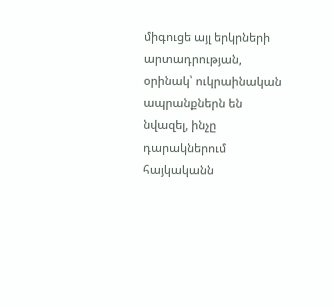միգուցե այլ երկրների արտադրության, օրինակ՝ ուկրաինական ապրանքներն են նվազել, ինչը դարակներում հայկականն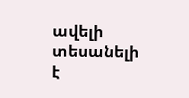ավելի տեսանելի է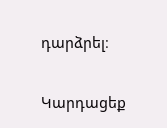դարձրել։

Կարդացեք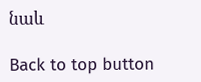նաև

Back to top button